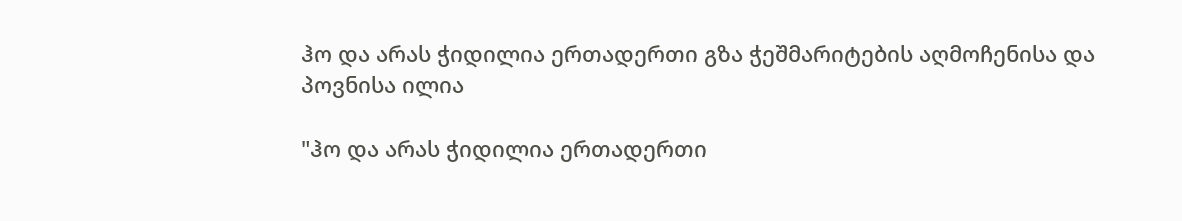ჰო და არას ჭიდილია ერთადერთი გზა ჭეშმარიტების აღმოჩენისა და პოვნისა ილია

"ჰო და არას ჭიდილია ერთადერთი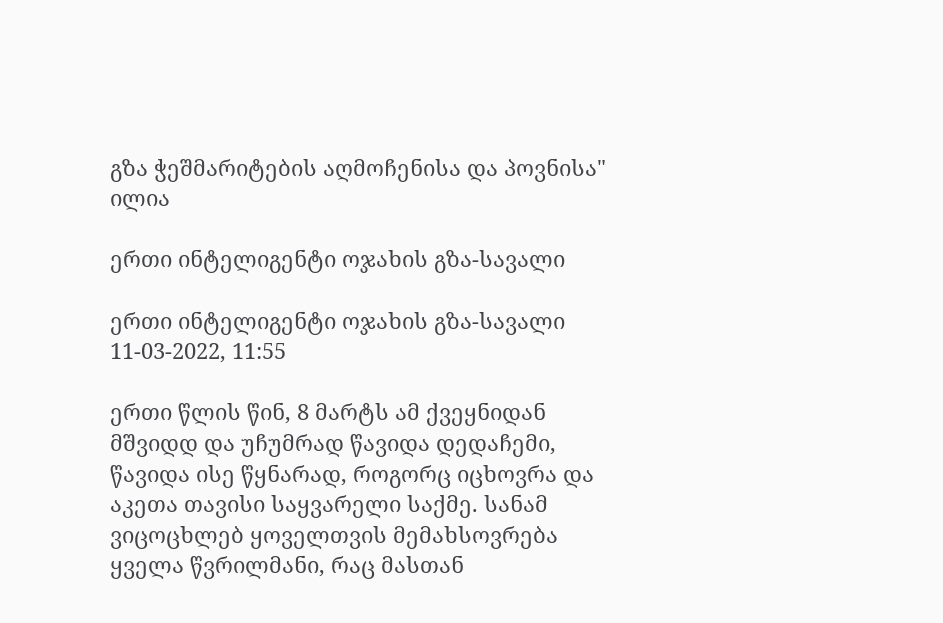გზა ჭეშმარიტების აღმოჩენისა და პოვნისა" ილია

ერთი ინტელიგენტი ოჯახის გზა-სავალი

ერთი ინტელიგენტი ოჯახის გზა-სავალი
11-03-2022, 11:55

ერთი წლის წინ, 8 მარტს ამ ქვეყნიდან მშვიდდ და უჩუმრად წავიდა დედაჩემი, წავიდა ისე წყნარად, როგორც იცხოვრა და აკეთა თავისი საყვარელი საქმე. სანამ ვიცოცხლებ ყოველთვის მემახსოვრება ყველა წვრილმანი, რაც მასთან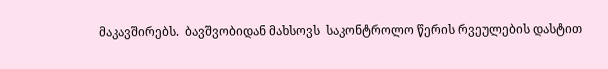მაკავშირებს.  ბავშვობიდან მახსოვს  საკონტროლო წერის რვეულების დასტით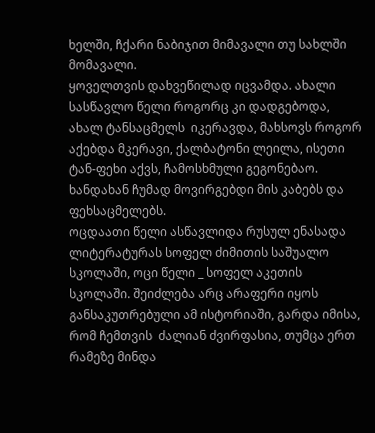ხელში, ჩქარი ნაბიჯით მიმავალი თუ სახლში მომავალი.
ყოველთვის დახვეწილად იცვამდა. ახალი სასწავლო წელი როგორც კი დადგებოდა, ახალ ტანსაცმელს  იკერავდა, მახსოვს როგორ აქებდა მკერავი, ქალბატონი ლეილა, ისეთი ტან-ფეხი აქვს, ჩამოსხმული გეგონებაო. ხანდახან ჩუმად მოვირგებდი მის კაბებს და ფეხსაცმელებს.
ოცდაათი წელი ასწავლიდა რუსულ ენასადა ლიტერატურას სოფელ ძიმითის საშუალო სკოლაში, ოცი წელი _ სოფელ აკეთის სკოლაში. შეიძლება არც არაფერი იყოს განსაკუთრებული ამ ისტორიაში, გარდა იმისა, რომ ჩემთვის  ძალიან ძვირფასია, თუმცა ერთ რამეზე მინდა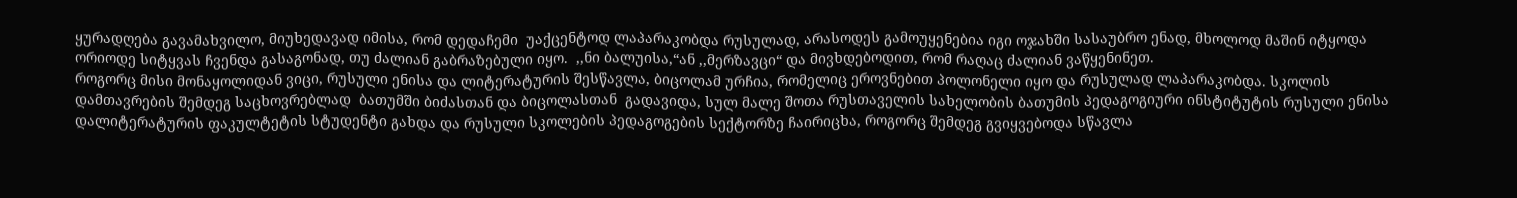ყურადღება გავამახვილო, მიუხედავად იმისა, რომ დედაჩემი  უაქცენტოდ ლაპარაკობდა რუსულად, არასოდეს გამოუყენებია იგი ოჯახში სასაუბრო ენად, მხოლოდ მაშინ იტყოდა ორიოდე სიტყვას ჩვენდა გასაგონად, თუ ძალიან გაბრაზებული იყო.  ,,ნი ბალუისა,“ან ,,მერზავცი“ და მივხდებოდით, რომ რაღაც ძალიან ვაწყენინეთ.
როგორც მისი მონაყოლიდან ვიცი, რუსული ენისა და ლიტერატურის შესწავლა, ბიცოლამ ურჩია, რომელიც ეროვნებით პოლონელი იყო და რუსულად ლაპარაკობდა. სკოლის დამთავრების შემდეგ საცხოვრებლად  ბათუმში ბიძასთან და ბიცოლასთან  გადავიდა, სულ მალე შოთა რუსთაველის სახელობის ბათუმის პედაგოგიური ინსტიტუტის რუსული ენისა დალიტერატურის ფაკულტეტის სტუდენტი გახდა და რუსული სკოლების პედაგოგების სექტორზე ჩაირიცხა, როგორც შემდეგ გვიყვებოდა სწავლა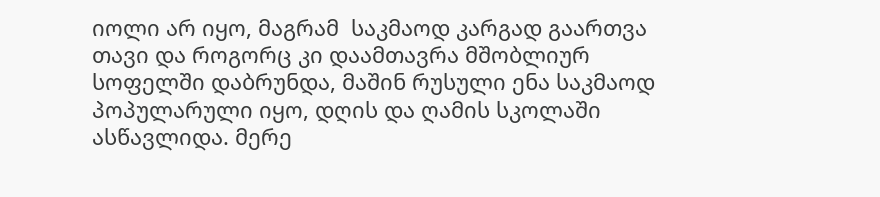იოლი არ იყო, მაგრამ  საკმაოდ კარგად გაართვა თავი და როგორც კი დაამთავრა მშობლიურ  სოფელში დაბრუნდა, მაშინ რუსული ენა საკმაოდ პოპულარული იყო, დღის და ღამის სკოლაში ასწავლიდა. მერე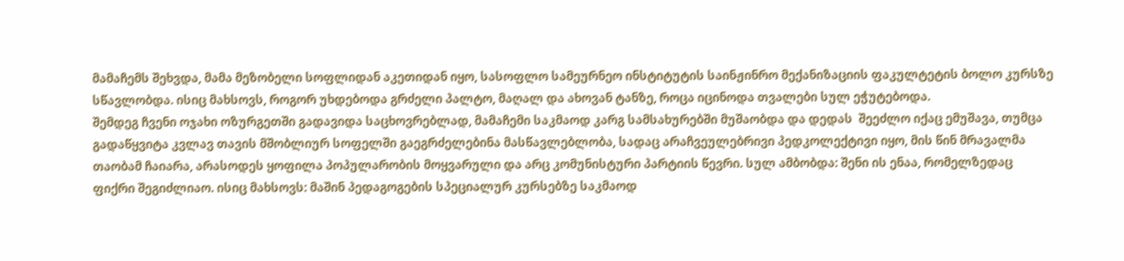მამაჩემს შეხვდა, მამა მეზობელი სოფლიდან აკეთიდან იყო, სასოფლო სამეურნეო ინსტიტუტის საინჟინრო მექანიზაციის ფაკულტეტის ბოლო კურსზე სწავლობდა. ისიც მახსოვს, როგორ უხდებოდა გრძელი პალტო, მაღალ და ახოვან ტანზე, როცა იცინოდა თვალები სულ ეჭუტებოდა.
შემდეგ ჩვენი ოჯახი ოზურგეთში გადავიდა საცხოვრებლად, მამაჩემი საკმაოდ კარგ სამსახურებში მუშაობდა და დედას  შეეძლო იქაც ემუშავა, თუმცა გადაწყვიტა კვლავ თავის მშობლიურ სოფელში გაეგრძელებინა მასწავლებლობა, სადაც არაჩვეულებრივი პედკოლექტივი იყო, მის წინ მრავალმა თაობამ ჩაიარა, არასოდეს ყოფილა პოპულარობის მოყვარული და არც კომუნისტური პარტიის წევრი. სულ ამბობდა: შენი ის ენაა, რომელზედაც ფიქრი შეგიძლიაო. ისიც მახსოვს: მაშინ პედაგოგების სპეციალურ კურსებზე საკმაოდ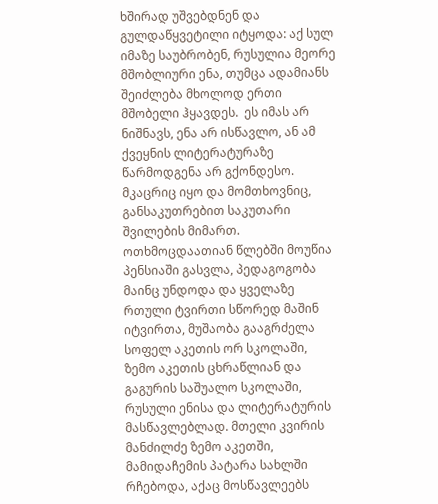ხშირად უშვებდნენ და გულდაწყვეტილი იტყოდა: აქ სულ იმაზე საუბრობენ, რუსულია მეორე მშობლიური ენა, თუმცა ადამიანს შეიძლება მხოლოდ ერთი მშობელი ჰყავდეს.  ეს იმას არ ნიშნავს, ენა არ ისწავლო, ან ამ ქვეყნის ლიტერატურაზე წარმოდგენა არ გქონდესო. მკაცრიც იყო და მომთხოვნიც, განსაკუთრებით საკუთარი შვილების მიმართ.
ოთხმოცდაათიან წლებში მოუწია პენსიაში გასვლა, პედაგოგობა მაინც უნდოდა და ყველაზე რთული ტვირთი სწორედ მაშინ იტვირთა, მუშაობა გააგრძელა სოფელ აკეთის ორ სკოლაში, ზემო აკეთის ცხრაწლიან და გაგურის საშუალო სკოლაში, რუსული ენისა და ლიტერატურის მასწავლებლად. მთელი კვირის მანძილძე ზემო აკეთში, მამიდაჩემის პატარა სახლში რჩებოდა, აქაც მოსწავლეებს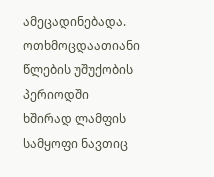ამეცადინებადა. ოთხმოცდაათიანი წლების უშუქობის პერიოდში ხშირად ლამფის სამყოფი ნავთიც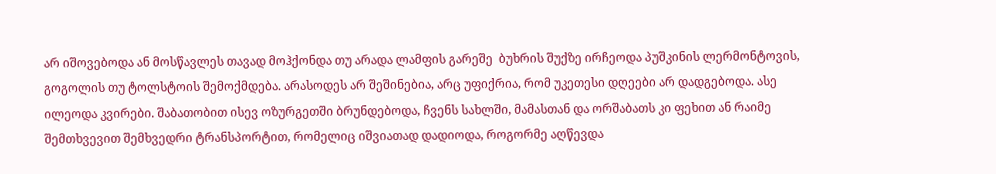არ იშოვებოდა ან მოსწავლეს თავად მოჰქონდა თუ არადა ლამფის გარეშე  ბუხრის შუქზე ირჩეოდა პუშკინის ლერმონტოვის, გოგოლის თუ ტოლსტოის შემოქმდება. არასოდეს არ შეშინებია, არც უფიქრია, რომ უკეთესი დღეები არ დადგებოდა. ასე ილეოდა კვირები. შაბათობით ისევ ოზურგეთში ბრუნდებოდა, ჩვენს სახლში, მამასთან და ორშაბათს კი ფეხით ან რაიმე შემთხვევით შემხვედრი ტრანსპორტით, რომელიც იშვიათად დადიოდა, როგორმე აღწევდა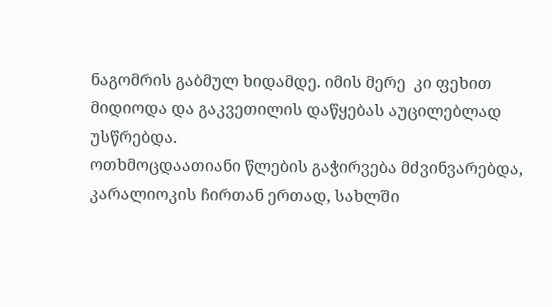ნაგომრის გაბმულ ხიდამდე. იმის მერე  კი ფეხით მიდიოდა და გაკვეთილის დაწყებას აუცილებლად უსწრებდა.
ოთხმოცდაათიანი წლების გაჭირვება მძვინვარებდა, კარალიოკის ჩირთან ერთად, სახლში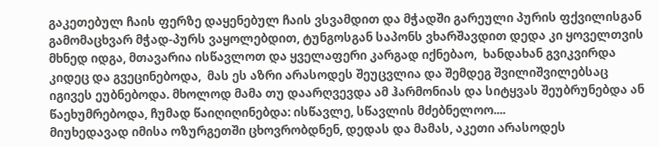გაკეთებულ ჩაის ფერზე დაყენებულ ჩაის ვსვამდით და მჭადში გარეული პურის ფქვილისგან გამომაცხვარ მჭად-პურს ვაყოლებდით, ტუნგოსგან საპონს ვხარშავდით დედა კი ყოველთვის მხნედ იდგა, მთავარია ისწავლოთ და ყველაფერი კარგად იქნებაო,  ხანდახან გვიკვირდა კიდეც და გვეცინებოდა,  მას ეს აზრი არასოდეს შეუცვლია და შემდეგ შვილიშვილებსაც იგივეს ეუბნებოდა. მხოლოდ მამა თუ დაარღვევდა ამ ჰარმონიას და სიტყვას შეუბრუნებდა ან წაეხუმრებოდა, ჩუმად წაიღიღინებდა: ისწავლე, სწავლის მძებნელოო....
მიუხედავად იმისა ოზურგეთში ცხოვრობდნენ, დედას და მამას, აკეთი არასოდეს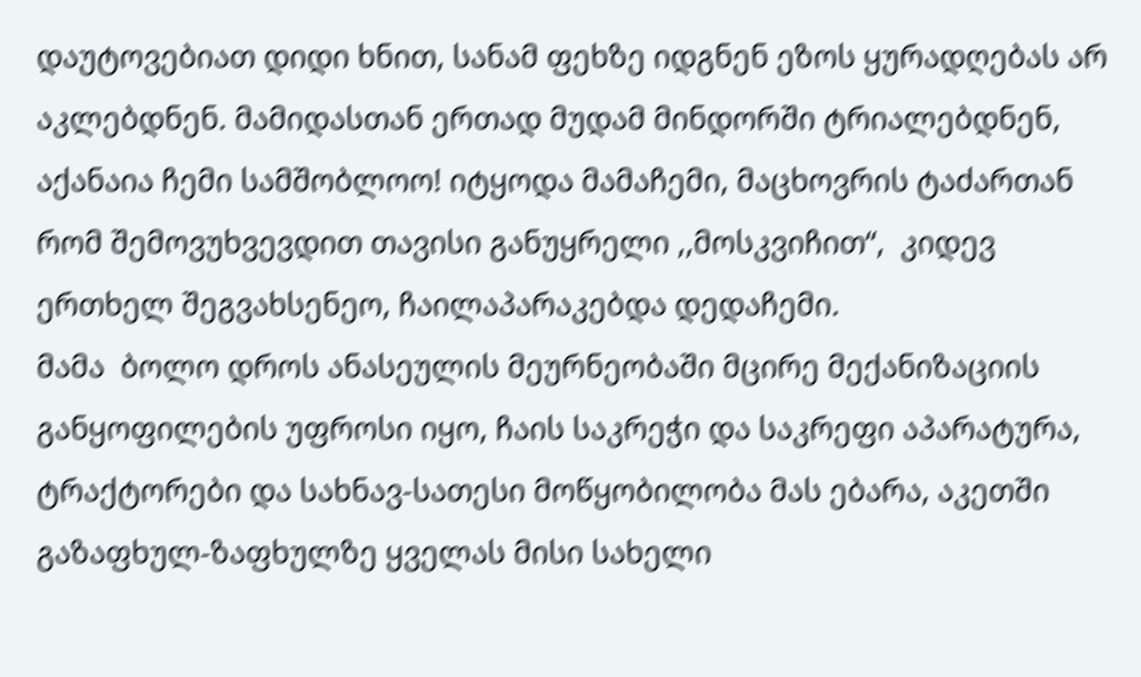დაუტოვებიათ დიდი ხნით, სანამ ფეხზე იდგნენ ეზოს ყურადღებას არ აკლებდნენ. მამიდასთან ერთად მუდამ მინდორში ტრიალებდნენ, აქანაია ჩემი სამშობლოო! იტყოდა მამაჩემი, მაცხოვრის ტაძართან რომ შემოვუხვევდით თავისი განუყრელი ,,მოსკვიჩით“,  კიდევ ერთხელ შეგვახსენეო, ჩაილაპარაკებდა დედაჩემი.
მამა  ბოლო დროს ანასეულის მეურნეობაში მცირე მექანიზაციის განყოფილების უფროსი იყო, ჩაის საკრეჭი და საკრეფი აპარატურა, ტრაქტორები და სახნავ-სათესი მოწყობილობა მას ებარა, აკეთში გაზაფხულ-ზაფხულზე ყველას მისი სახელი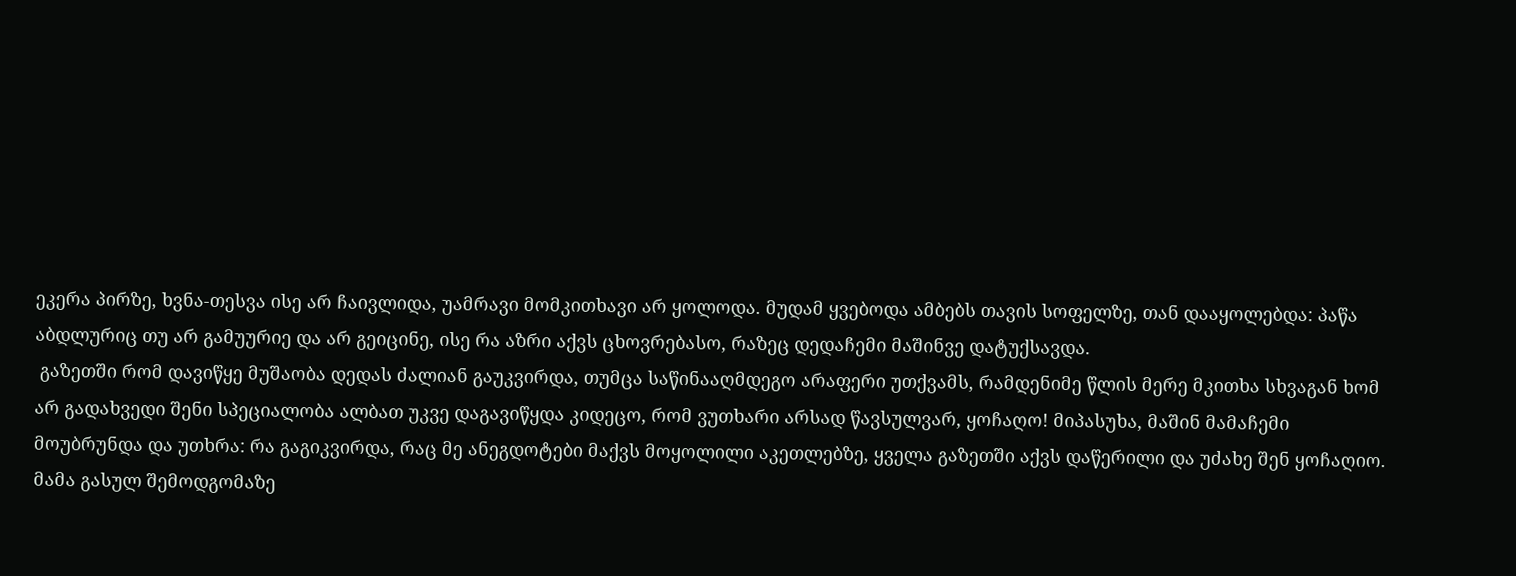ეკერა პირზე, ხვნა-თესვა ისე არ ჩაივლიდა, უამრავი მომკითხავი არ ყოლოდა. მუდამ ყვებოდა ამბებს თავის სოფელზე, თან დააყოლებდა: პაწა აბდლურიც თუ არ გამუურიე და არ გეიცინე, ისე რა აზრი აქვს ცხოვრებასო, რაზეც დედაჩემი მაშინვე დატუქსავდა.
 გაზეთში რომ დავიწყე მუშაობა დედას ძალიან გაუკვირდა, თუმცა საწინააღმდეგო არაფერი უთქვამს, რამდენიმე წლის მერე მკითხა სხვაგან ხომ არ გადახვედი შენი სპეციალობა ალბათ უკვე დაგავიწყდა კიდეცო, რომ ვუთხარი არსად წავსულვარ, ყოჩაღო! მიპასუხა, მაშინ მამაჩემი მოუბრუნდა და უთხრა: რა გაგიკვირდა, რაც მე ანეგდოტები მაქვს მოყოლილი აკეთლებზე, ყველა გაზეთში აქვს დაწერილი და უძახე შენ ყოჩაღიო.
მამა გასულ შემოდგომაზე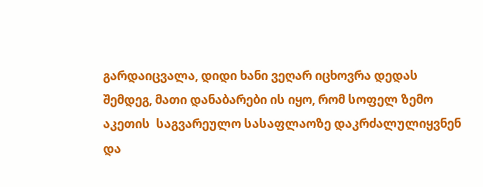გარდაიცვალა, დიდი ხანი ვეღარ იცხოვრა დედას შემდეგ, მათი დანაბარები ის იყო, რომ სოფელ ზემო აკეთის  საგვარეულო სასაფლაოზე დაკრძალულიყვნენ და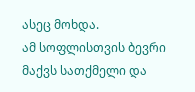ასეც მოხდა.
ამ სოფლისთვის ბევრი მაქვს სათქმელი და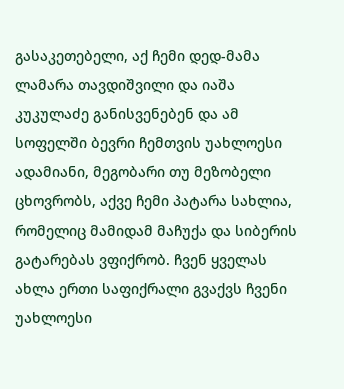გასაკეთებელი, აქ ჩემი დედ-მამა ლამარა თავდიშვილი და იაშა კუკულაძე განისვენებენ და ამ სოფელში ბევრი ჩემთვის უახლოესი ადამიანი, მეგობარი თუ მეზობელი ცხოვრობს, აქვე ჩემი პატარა სახლია, რომელიც მამიდამ მაჩუქა და სიბერის გატარებას ვფიქრობ. ჩვენ ყველას ახლა ერთი საფიქრალი გვაქვს ჩვენი უახლოესი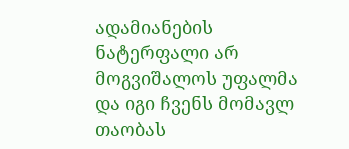ადამიანების ნატერფალი არ მოგვიშალოს უფალმა და იგი ჩვენს მომავლ თაობას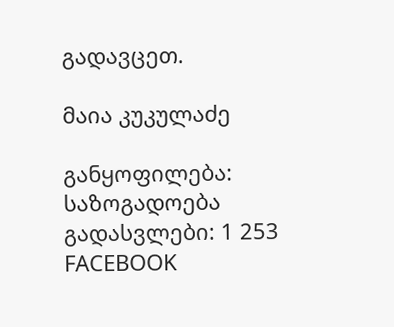გადავცეთ.

მაია კუკულაძე

განყოფილება: საზოგადოება
გადასვლები: 1 253
FACEBOOK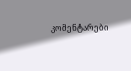კომენტარები